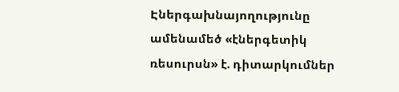Էներգախնայողությունը ամենամեծ «էներգետիկ ռեսուրսն» է. դիտարկումներ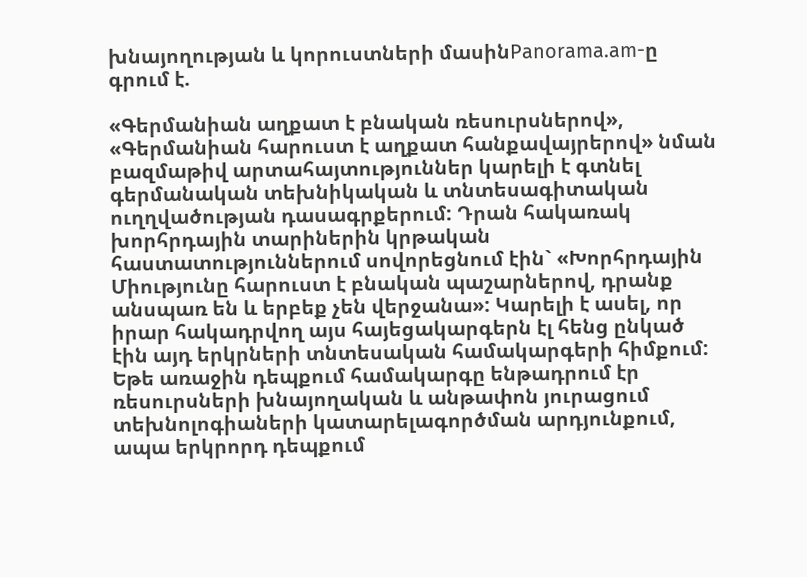խնայողության և կորուստների մասինPanorama.am-ը գրում է.

«Գերմանիան աղքատ է բնական ռեսուրսներով», «Գերմանիան հարուստ է աղքատ հանքավայրերով» նման բազմաթիվ արտահայտություններ կարելի է գտնել գերմանական տեխնիկական և տնտեսագիտական ուղղվածության դասագրքերում: Դրան հակառակ խորհրդային տարիներին կրթական հաստատություններում սովորեցնում էին` «Խորհրդային Միությունը հարուստ է բնական պաշարներով, դրանք անսպառ են և երբեք չեն վերջանա»: Կարելի է ասել, որ իրար հակադրվող այս հայեցակարգերն էլ հենց ընկած էին այդ երկրների տնտեսական համակարգերի հիմքում: Եթե առաջին դեպքում համակարգը ենթադրում էր ռեսուրսների խնայողական և անթափոն յուրացում տեխնոլոգիաների կատարելագործման արդյունքում, ապա երկրորդ դեպքում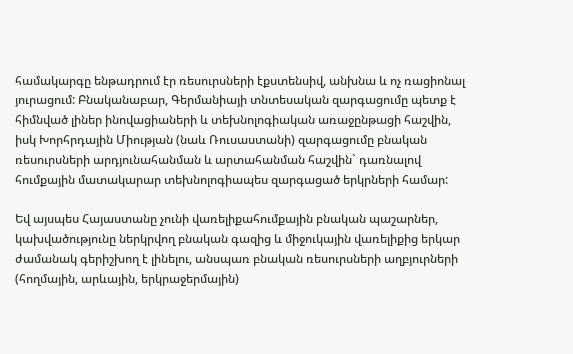համակարգը ենթադրում էր ռեսուրսների էքստենսիվ, անխնա և ոչ ռացիոնալ յուրացում: Բնականաբար, Գերմանիայի տնտեսական զարգացումը պետք է հիմնված լիներ ինովացիաների և տեխնոլոգիական առաջընթացի հաշվին, իսկ Խորհրդային Միության (նաև Ռուսաստանի) զարգացումը բնական ռեսուրսների արդյունահանման և արտահանման հաշվին` դառնալով հումքային մատակարար տեխնոլոգիապես զարգացած երկրների համար:

Եվ այսպես Հայաստանը չունի վառելիքահումքային բնական պաշարներ, կախվածությունը ներկրվող բնական գազից և միջուկային վառելիքից երկար ժամանակ գերիշխող է լինելու, անսպառ բնական ռեսուրսների աղբյուրների (հողմային, արևային, երկրաջերմային)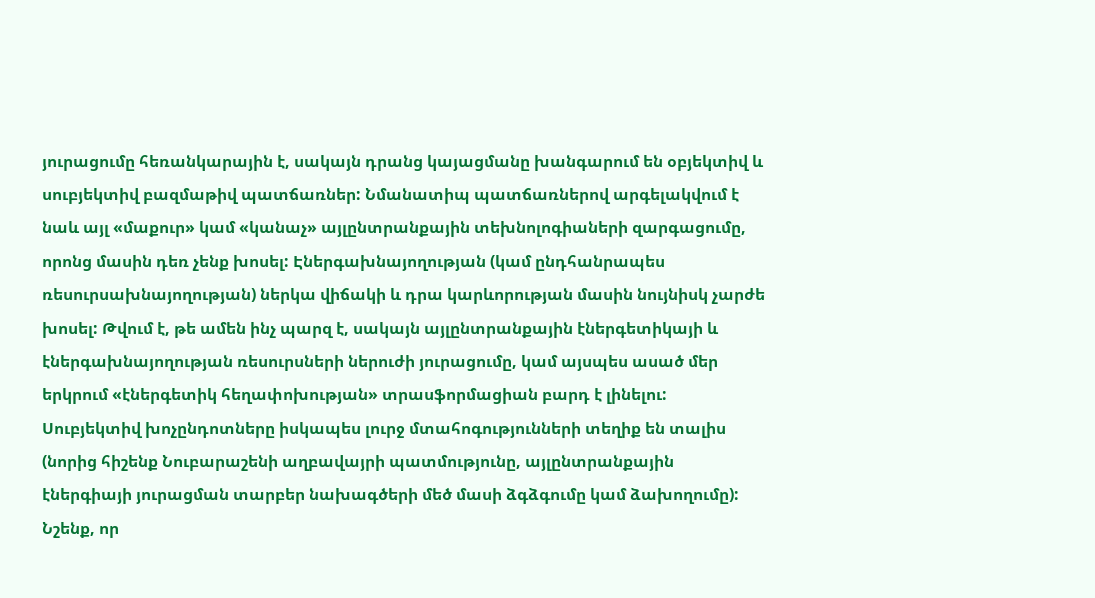յուրացումը հեռանկարային է, սակայն դրանց կայացմանը խանգարում են օբյեկտիվ և սուբյեկտիվ բազմաթիվ պատճառներ: Նմանատիպ պատճառներով արգելակվում է նաև այլ «մաքուր» կամ «կանաչ» այլընտրանքային տեխնոլոգիաների զարգացումը, որոնց մասին դեռ չենք խոսել: Էներգախնայողության (կամ ընդհանրապես ռեսուրսախնայողության) ներկա վիճակի և դրա կարևորության մասին նույնիսկ չարժե խոսել: Թվում է, թե ամեն ինչ պարզ է, սակայն այլընտրանքային էներգետիկայի և էներգախնայողության ռեսուրսների ներուժի յուրացումը, կամ այսպես ասած մեր երկրում «էներգետիկ հեղափոխության» տրասֆորմացիան բարդ է լինելու: Սուբյեկտիվ խոչընդոտները իսկապես լուրջ մտահոգությունների տեղիք են տալիս (նորից հիշենք Նուբարաշենի աղբավայրի պատմությունը, այլընտրանքային էներգիայի յուրացման տարբեր նախագծերի մեծ մասի ձգձգումը կամ ձախողումը): Նշենք, որ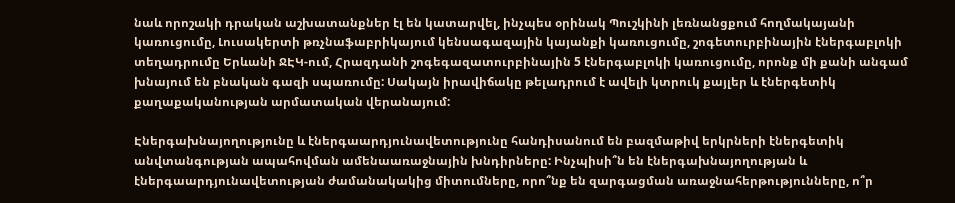նաև որոշակի դրական աշխատանքներ էլ են կատարվել, ինչպես օրինակ Պուշկինի լեռնանցքում հողմակայանի կառուցումը, Լուսակերտի թռչնաֆաբրիկայում կենսագազային կայանքի կառուցումը, շոգետուրբինային էներգաբլոկի տեղադրումը Երևանի ՋԷԿ-ում, Հրազդանի շոգեգազատուրբինային 5 էներգաբլոկի կառուցումը, որոնք մի քանի անգամ խնայում են բնական գազի սպառումը: Սակայն իրավիճակը թելադրում է ավելի կտրուկ քայլեր և էներգետիկ քաղաքականության արմատական վերանայում:

Էներգախնայողությունը և էներգաարդյունավետությունը հանդիսանում են բազմաթիվ երկրների էներգետիկ անվտանգության ապահովման ամենաառաջնային խնդիրները: Ինչպիսի՞ն են էներգախնայողության և էներգաարդյունավետության ժամանակակից միտումները, որո՞նք են զարգացման առաջնահերթությունները, ո՞ր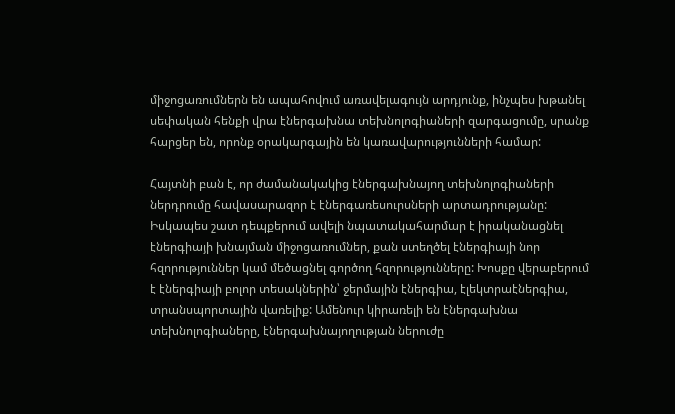միջոցառումներն են ապահովում առավելագույն արդյունք, ինչպես խթանել սեփական հենքի վրա էներգախնա տեխնոլոգիաների զարգացումը, սրանք հարցեր են, որոնք օրակարգային են կառավարությունների համար:

Հայտնի բան է, որ ժամանակակից էներգախնայող տեխնոլոգիաների ներդրումը հավասարազոր է էներգառեսուրսների արտադրությանը: Իսկապես շատ դեպքերում ավելի նպատակահարմար է իրականացնել էներգիայի խնայման միջոցառումներ, քան ստեղծել էներգիայի նոր հզորություններ կամ մեծացնել գործող հզորությունները: Խոսքը վերաբերում է էներգիայի բոլոր տեսակներին՝ ջերմային էներգիա, էլեկտրաէներգիա, տրանսպորտային վառելիք: Ամենուր կիրառելի են էներգախնա տեխնոլոգիաները, էներգախնայողության ներուժը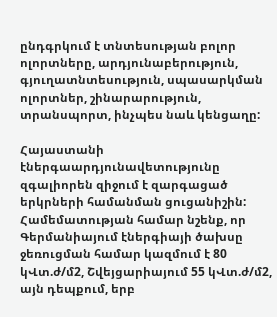ընդգրկում է տնտեսության բոլոր ոլորտները, արդյունաբերություն, գյուղատնտեսություն, սպասարկման ոլորտներ, շինարարություն, տրանսպորտ, ինչպես նաև կենցաղը:

Հայաստանի էներգաարդյունավետությունը զգալիորեն զիջում է զարգացած երկրների համանման ցուցանիշին: Համեմատության համար նշենք, որ Գերմանիայում էներգիայի ծախսը ջեռուցման համար կազմում է 80 կՎտ.ժ/մ2, Շվեյցարիայում 55 կՎտ.ժ/մ2, այն դեպքում, երբ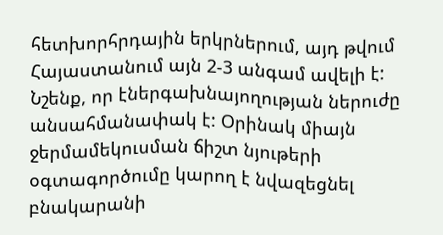հետխորհրդային երկրներում, այդ թվում Հայաստանում այն 2-3 անգամ ավելի է: Նշենք, որ էներգախնայողության ներուժը անսահմանափակ է: Օրինակ միայն ջերմամեկուսման ճիշտ նյութերի օգտագործումը կարող է նվազեցնել բնակարանի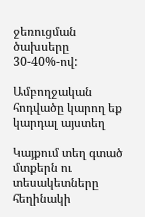ջեռուցման ծախսերը 30-40%-ով:

Ամբողջական հոդվածը կարող եք կարդալ այստեղ

Կայքում տեղ գտած մտքերն ու տեսակետները հեղինակի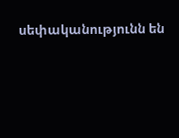սեփականությունն են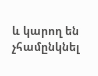և կարող են չհամընկնել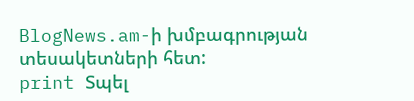BlogNews.am-ի խմբագրության տեսակետների հետ:
print Տպել